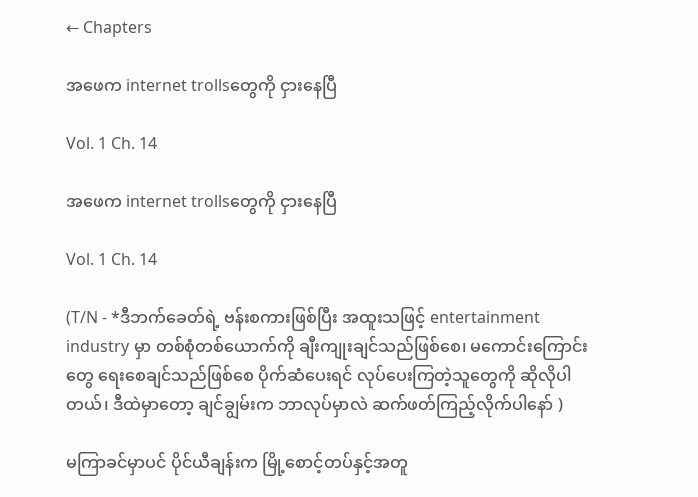← Chapters

အဖေက internet trollsတွေကို ငှားနေပြီ

Vol. 1 Ch. 14

အဖေက internet trollsတွေကို ငှားနေပြီ

Vol. 1 Ch. 14

(T/N - *ဒီဘက်ခေတ်ရဲ့ ဗန်းစကားဖြစ်ပြီး အထူးသဖြင့် entertainment industry မှာ တစ်စုံတစ်ယောက်ကို ချီးကျုးချင်သည်ဖြစ်စေ၊ မကောင်းကြောင်းတွေ ရေးစေချင်သည်ဖြစ်စေ ပိုက်ဆံပေးရင် လုပ်ပေးကြတဲ့သူတွေကို ဆိုလိုပါတယ်၊ ဒီထဲမှာတော့ ချင်ချွမ်းက ဘာလုပ်မှာလဲ ဆက်ဖတ်ကြည့်လိုက်ပါနော် )

မကြာခင်မှာပင် ပိုင်ယီချန်းက မြို့စောင့်တပ်နှင့်အတူ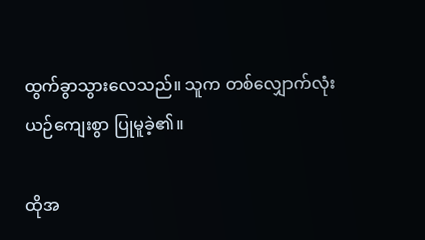ထွက်ခွာသွားလေသည်။ သူက တစ်လျှောက်လုံးယဉ်ကျေးစွာ ပြုမူခဲ့၏။

ထိုအ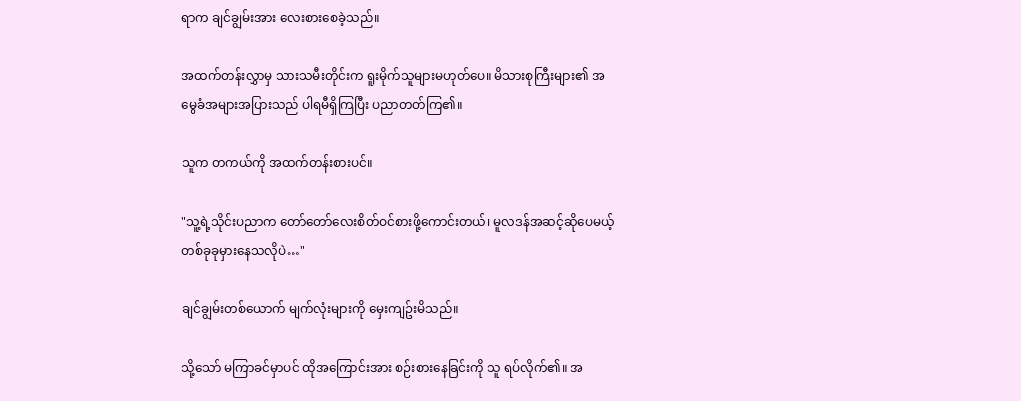ရာက ချင်ချွမ်းအား လေးစားစေခဲ့သည်။

အထက်တန်းလွှာမှ သားသမီးတိုင်းက ရူးမိုက်သူများမဟုတ်ပေ။ မိသားစုကြီးများ၏ အမွေခံအများအပြားသည် ပါရမီရှိကြပြီး ပညာတတ်ကြ၏။

သူက တကယ်ကို အထက်တန်းစားပင်။

"သူ့ရဲ့သိုင်းပညာက တော်တော်လေးစိတ်ဝင်စားဖို့ကောင်းတယ်၊ မူလဒန်အဆင့်ဆိုပေမယ့် တစ်ခုခုမှားနေသလိုပဲ…"

ချင်ချွမ်းတစ်ယောက် မျက်လုံးများကို မှေးကျဥ်းမိသည်။

သို့သော် မကြာခင်မှာပင် ထိုအကြောင်းအား စဉ်းစားနေခြင်းကို သူ ရပ်လိုက်၏။ အ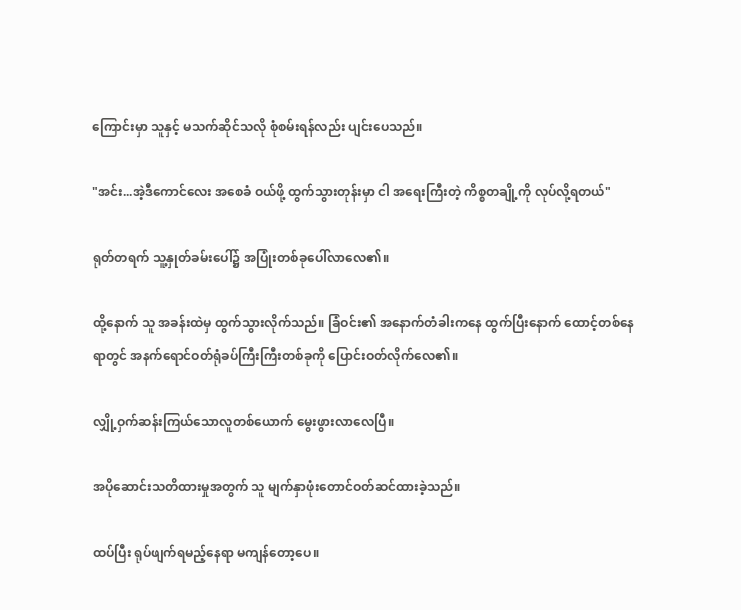ကြောင်းမှာ သူနှင့် မသက်ဆိုင်သလို စုံစမ်းရန်လည်း ပျင်းပေသည်။

"အင်း...အဲ့ဒီကောင်လေး အစေခံ ဝယ်ဖို့ ထွက်သွားတုန်းမှာ ငါ အရေးကြီးတဲ့ ကိစ္စတချို့ကို လုပ်လို့ရတယ်"

ရုတ်တရက် သူ့နှုတ်ခမ်းပေါ်၌ အပြုံးတစ်ခုပေါ်လာလေ၏။

ထို့နောက် သူ အခန်းထဲမှ ထွက်သွားလိုက်သည်။ ခြံဝင်း၏ အနောက်တံခါးကနေ ထွက်ပြီးနောက် ထောင့်တစ်နေရာတွင် အနက်ရောင်ဝတ်ရုံခပ်ကြီးကြီးတစ်ခုကို ပြောင်းဝတ်လိုက်လေ၏။

လျှို့ဝှက်ဆန်းကြယ်သောလူတစ်ယောက် မွေးဖွားလာလေပြီ။

အပိုဆောင်းသတိထားမှုအတွက် သူ မျက်နှာဖုံးတောင်ဝတ်ဆင်ထားခဲ့သည်။

ထပ်ပြီး ရုပ်ဖျက်ရမည့်နေရာ မကျန်တော့ပေ။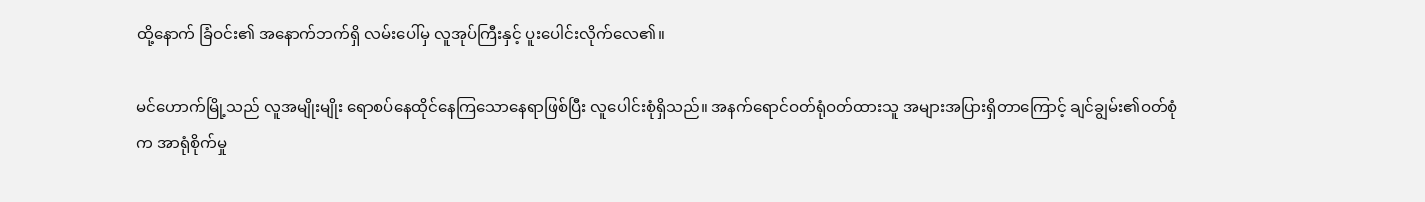ထို့နောက် ခြံဝင်း၏ အနောက်ဘက်ရှိ လမ်းပေါ်မှ လူအုပ်ကြီးနှင့် ပူးပေါင်းလိုက်လေ၏။

မင်ဟောက်မြို့သည် လူအမျိုးမျိုး ရောစပ်နေထိုင်နေကြသောနေရာဖြစ်ပြီး လူပေါင်းစုံရှိသည်။ အနက်ရောင်ဝတ်ရုံဝတ်ထားသူ အများအပြားရှိတာကြောင့် ချင်ချွမ်း၏ဝတ်စုံက အာရုံစိုက်မှု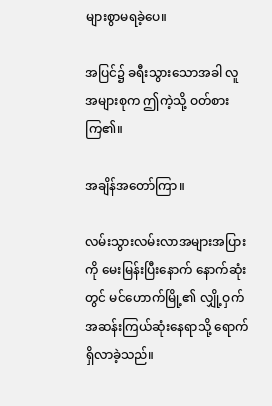များစွာမရခဲ့ပေ။

အပြင်၌ ခရီးသွားသောအခါ လူအများစုက ဤကဲ့သို့ ဝတ်စားကြ၏။

အချိန်အတော်ကြာ။

လမ်းသွားလမ်းလာအများအပြားကို မေးမြန်းပြီးနောက် နောက်ဆုံးတွင် မင်ဟောက်မြို့၏ လျှို့ဝှက်အဆန်းကြယ်ဆုံးနေရာသို့ ရောက်ရှိလာခဲ့သည်။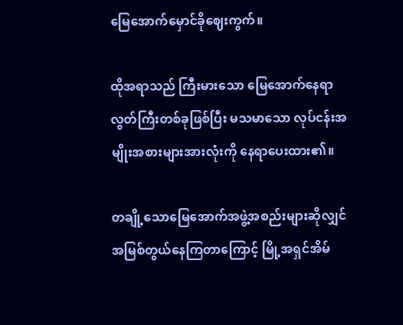မြေအောက်မှောင်ခိုဈေးကွက်။

ထိုအရာသည် ကြီးမားသော မြေအောက်နေရာလွတ်ကြီးတစ်ခုဖြစ်ပြီး မသမာသော လုပ်ငန်းအမျိုးအစားများအားလုံးကို နေရာပေးထား၏။

တချို့သောမြေအောက်အဖွဲ့အစည်းများဆိုလျှင် အမြစ်တွယ်နေကြတာကြောင့် မြို့အရှင်အိမ်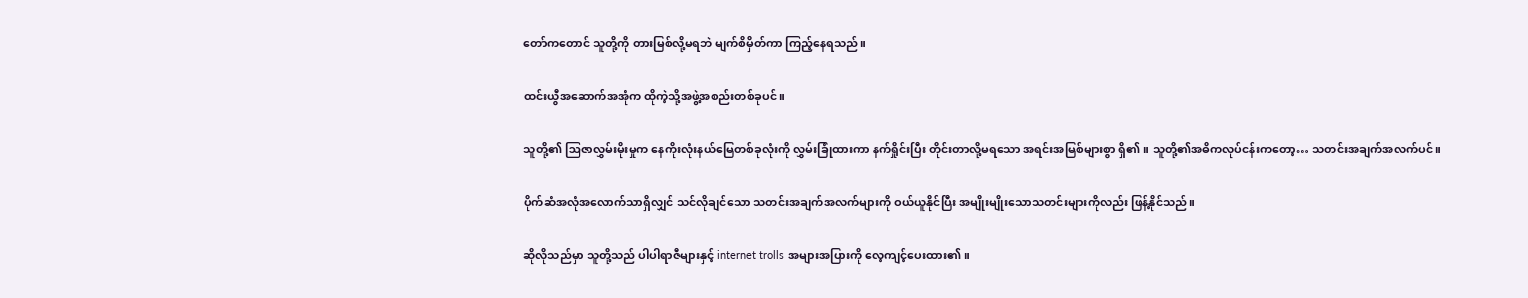တော်ကတောင် သူတို့ကို တားမြစ်လို့မရဘဲ မျက်စိမှိတ်ကာ ကြည့်နေရသည်။

ထင်းယွီအဆောက်အအုံက ထိုကဲ့သို့အဖွဲ့အစည်းတစ်ခုပင်။

သူတို့၏ ဩဇာလွှမ်းမိုးမှုက နေကိုးလုံးနယ်မြေတစ်ခုလုံးကို လွှမ်းခြုံထားကာ နက်ရှိုင်းပြီး တိုင်းတာလို့မရသော အရင်းအမြစ်များစွာ ရှိ၏။ သူတို့၏အဓိကလုပ်ငန်းကတော့… သတင်းအချက်အလက်ပင်။

ပိုက်ဆံအလုံအလောက်သာရှိလျှင် သင်လိုချင်သော သတင်းအချက်အလက်များကို ဝယ်ယူနိုင်ပြီး အမျိုးမျိုးသောသတင်းများကိုလည်း ဖြန့်နိုင်သည်။

ဆိုလိုသည်မှာ သူတို့သည် ပါပါရာဇီများနှင့် internet trolls အများအပြားကို လေ့ကျင့်ပေးထား၏။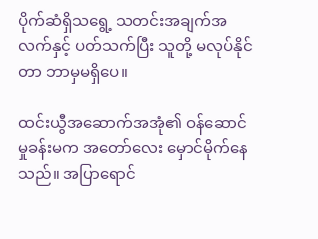ပိုက်ဆံရှိသရွေ့ သတင်းအချက်အလက်နှင့် ပတ်သက်ပြီး သူတို့ မလုပ်နိုင်တာ ဘာမှမရှိပေ။

ထင်းယွီအဆောက်အအုံ၏ ဝန်ဆောင်မှုခန်းမက အတော်လေး မှောင်မိုက်နေသည်။ အပြာရောင်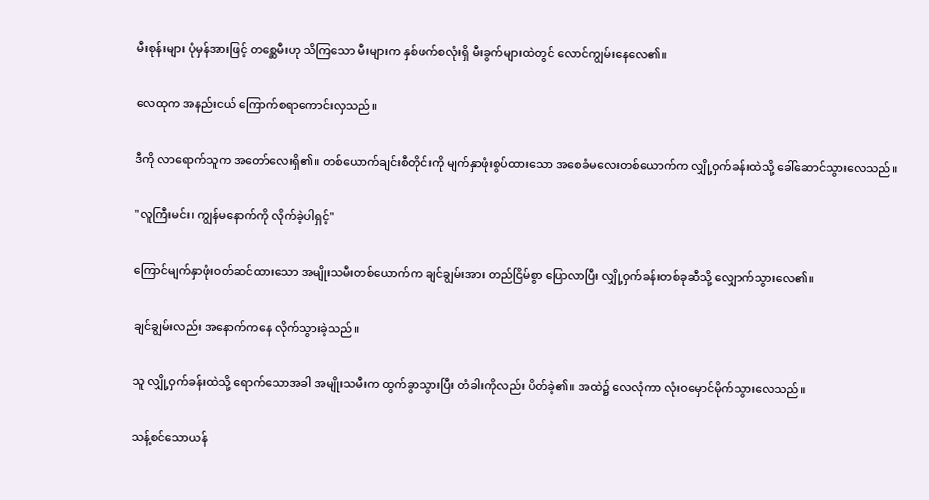မီးစုန်းများ ပုံမှန်အားဖြင့် တစ္ဆေမီးဟု သိကြသော မီးများက နှစ်ဖက်စလုံးရှိ မီးခွက်များထဲတွင် လောင်ကျွမ်းနေလေ၏။

လေထုက အနည်းငယ် ကြောက်စရာကောင်းလှသည်။

ဒီကို လာရောက်သူက အတော်လေးရှိ၏။ တစ်ယောက်ချင်းစီတိုင်းကို မျက်နှာဖုံးစွပ်ထားသော အစေခံမလေးတစ်ယောက်က လျှို့ဝှက်ခန်းထဲသို့ ခေါ်ဆောင်သွားလေသည်။

"လူကြီးမင်း၊ ကျွန်မနောက်ကို လိုက်ခဲ့ပါရှင့်"

ကြောင်မျက်နှာဖုံးဝတ်ဆင်ထားသော အမျိုးသမီးတစ်ယောက်က ချင်ချွမ်းအား တည်ငြိမ်စွာ ပြောလာပြီး လျှို့ဝှက်ခန်းတစ်ခုဆီသို့ လျှောက်သွားလေ၏။

ချင်ချွမ်းလည်း အနောက်ကနေ လိုက်သွားခဲ့သည်။

သူ လျှို့ဝှက်ခန်းထဲသို့ ရောက်သောအခါ အမျိုးသမီးက ထွက်ခွာသွားပြီး တံခါးကိုလည်း ပိတ်ခဲ့၏။ အထဲ၌ လေလုံကာ လုံးဝမှောင်မိုက်သွားလေသည်။

သန့်စင်သောယန်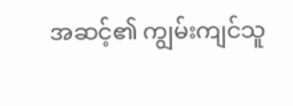အဆင့်၏ ကျွမ်းကျင်သူ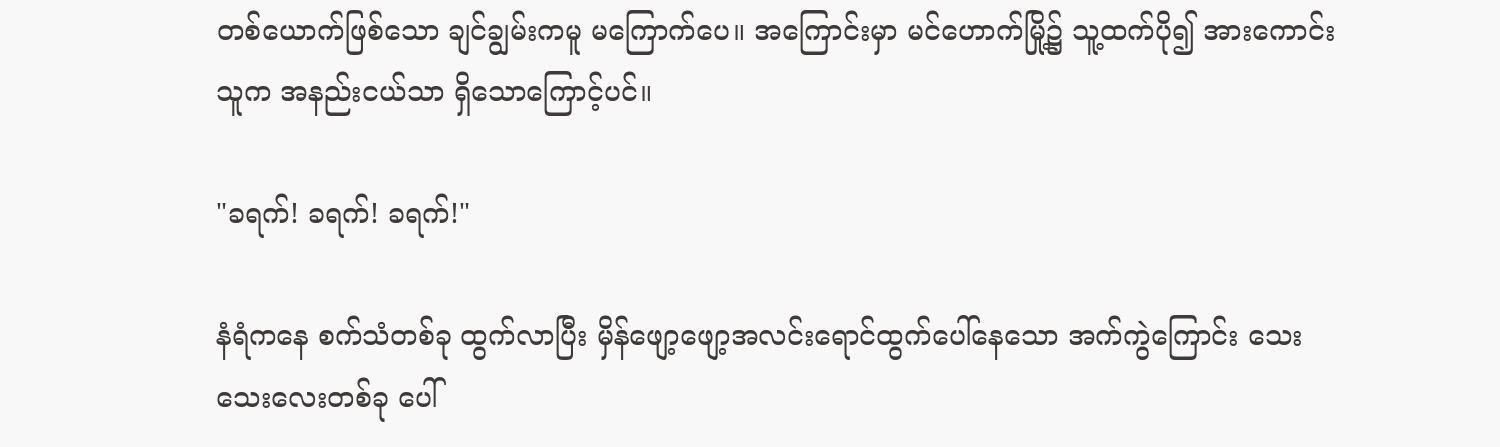တစ်ယောက်ဖြစ်သော ချင်ချွမ်းကမူ မကြောက်ပေ။ အကြောင်းမှာ မင်ဟောက်မြို့၌ သူ့ထက်ပို၍ အားကောင်းသူက အနည်းငယ်သာ ရှိသောကြောင့်ပင်။

"ခရက်! ခရက်! ခရက်!"

နံရံကနေ စက်သံတစ်ခု ထွက်လာပြီး မှိန်ဖျော့ဖျော့အလင်းရောင်ထွက်ပေါ်နေသော အက်ကွဲကြောင်း သေးသေးလေးတစ်ခု ပေါ်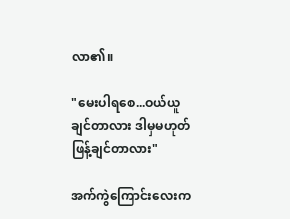လာ၏။

"မေးပါရစေ...ဝယ်ယူချင်တာလား ဒါမှမဟုတ် ဖြန့်ချင်တာလား"

အက်ကွဲကြောင်းလေးက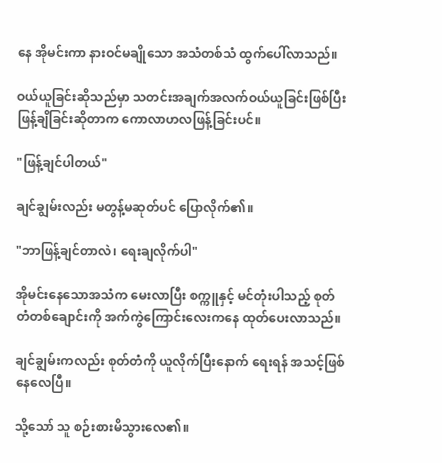နေ အိုမင်းကာ နားဝင်မချိုသော အသံတစ်သံ ထွက်ပေါ်လာသည်။

ဝယ်ယူခြင်းဆိုသည်မှာ သတင်းအချက်အလက်ဝယ်ယူခြင်းဖြစ်ပြီး ဖြန့်ချိခြင်းဆိုတာက ကောလာဟလဖြန့်ခြင်းပင်။

"ဖြန့်ချင်ပါတယ်"

ချင်ချွမ်းလည်း မတွန့်မဆုတ်ပင် ပြောလိုက်၏။

"ဘာဖြန့်ချင်တာလဲ၊ ရေးချလိုက်ပါ"

အိုမင်းနေသောအသံက မေးလာပြီး စက္ကူနှင့် မင်တုံးပါသည့် စုတ်တံတစ်ချောင်းကို အက်ကွဲကြောင်းလေးကနေ ထုတ်ပေးလာသည်။

ချင်ချွမ်းကလည်း စုတ်တံကို ယူလိုက်ပြီးနောက် ရေးရန် အသင့်ဖြစ်နေလေပြီ။

သို့သော် သူ စဉ်းစားမိသွားလေ၏။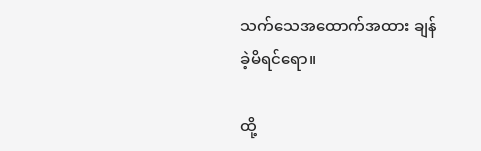သက်သေအထောက်အထား ချန်ခဲ့မိရင်ရော။

ထို့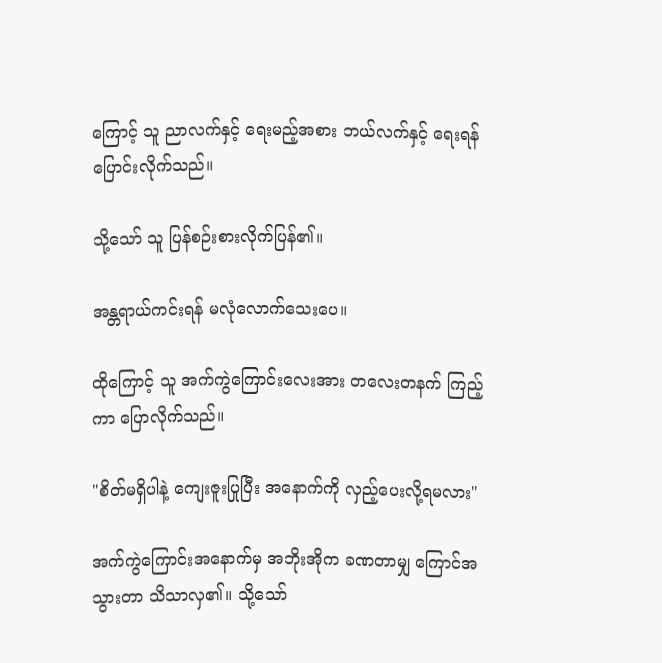ကြောင့် သူ ညာလက်နှင့် ရေးမည့်အစား ဘယ်လက်နှင့် ရေးရန် ပြောင်းလိုက်သည်။

သို့သော် သူ ပြန်စဉ်းစားလိုက်ပြန်၏။

အန္တရာယ်ကင်းရန် မလုံလောက်သေးပေ။

ထိုကြောင့် သူ အက်ကွဲကြောင်းလေးအား တလေးတနက် ကြည့်ကာ ပြောလိုက်သည်။

"စိတ်မရှိပါနဲ့ ကျေးဇူးပြုပြီး အနောက်ကို လှည့်ပေးလို့ရမလား"

အက်ကွဲကြောင်းအနောက်မှ အဘိုးအိုက ခဏတာမျှ ကြောင်အသွားတာ သိသာလှ၏။ သို့သော်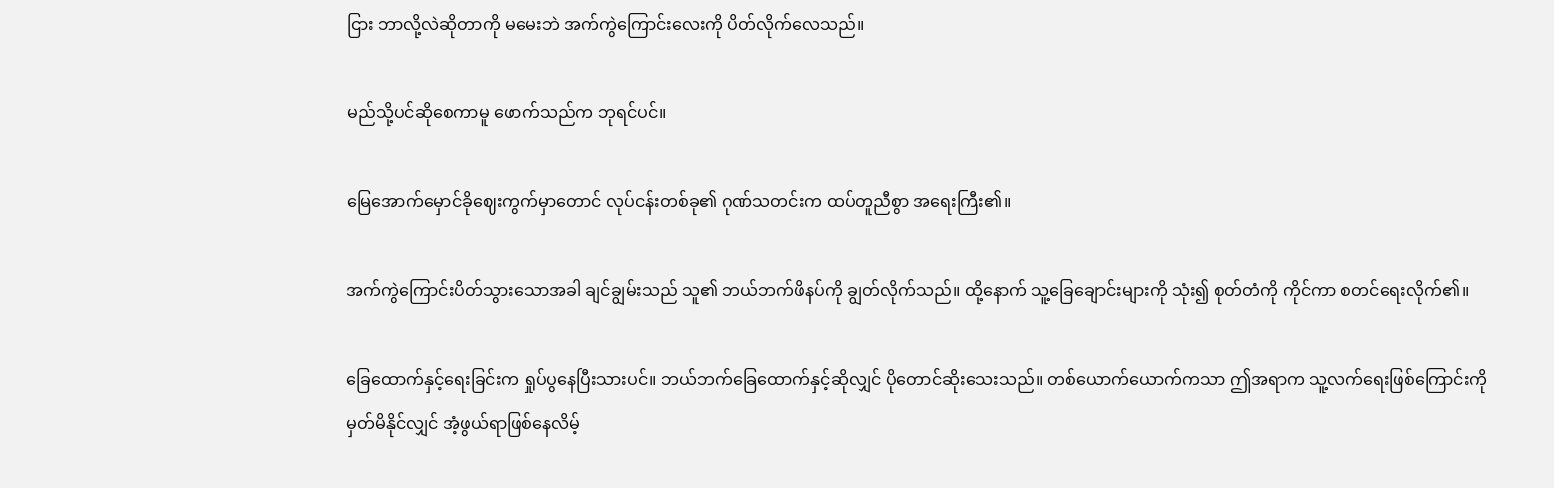ငြား ဘာလို့လဲဆိုတာကို မမေးဘဲ အက်ကွဲကြောင်းလေးကို ပိတ်လိုက်လေသည်။

မည်သို့ပင်ဆိုစေကာမူ ဖောက်သည်က ဘုရင်ပင်။

မြေအောက်မှောင်ခိုဈေးကွက်မှာတောင် လုပ်ငန်းတစ်ခု၏ ဂုဏ်သတင်းက ထပ်တူညီစွာ အရေးကြီး၏။

အက်ကွဲကြောင်းပိတ်သွားသောအခါ ချင်ချွမ်းသည် သူ၏ ဘယ်ဘက်ဖိနပ်ကို ချွတ်လိုက်သည်။ ထို့နောက် သူ့ခြေချောင်းများကို သုံး၍ စုတ်တံကို ကိုင်ကာ စတင်ရေးလိုက်၏။

ခြေထောက်နှင့်ရေးခြင်းက ရှုပ်ပွနေပြီးသားပင်။ ဘယ်ဘက်ခြေထောက်နှင့်ဆိုလျှင် ပိုတောင်ဆိုးသေးသည်။ တစ်ယောက်ယောက်ကသာ ဤအရာက သူ့လက်ရေးဖြစ်ကြောင်းကို မှတ်မိနိုင်လျှင် အံ့ဖွယ်ရာဖြစ်နေလိမ့်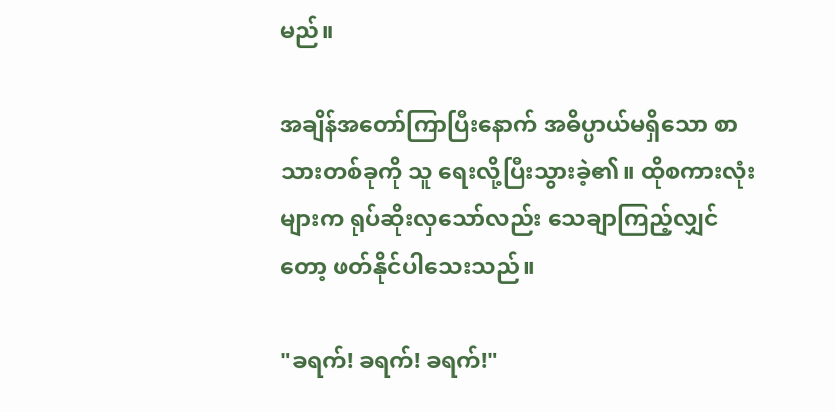မည်။

အချိန်အတော်ကြာပြီးနောက် အဓိပ္ပာယ်မရှိသော စာသားတစ်ခုကို သူ ရေးလို့ပြီးသွားခဲ့၏။ ထိုစကားလုံးများက ရုပ်ဆိုးလှသော်လည်း သေချာကြည့်လျှင်တော့ ဖတ်နိုင်ပါသေးသည်။

"ခရက်! ခရက်! ခရက်!"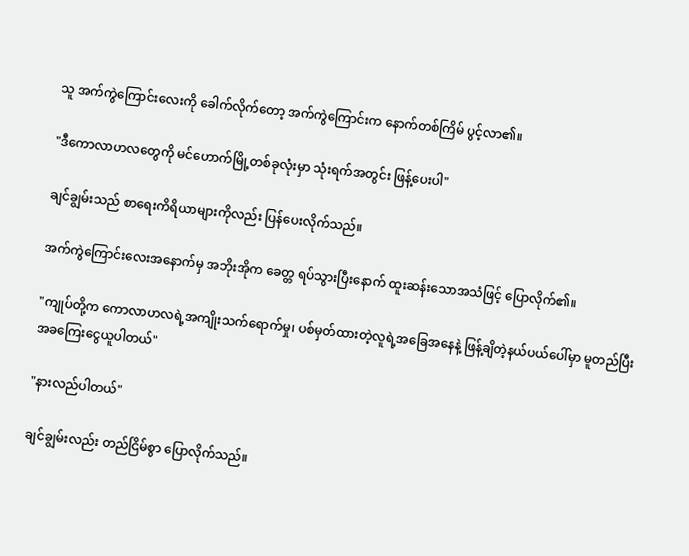သူ အက်ကွဲကြောင်းလေးကို ခေါက်လိုက်တော့ အက်ကွဲကြောင်းက နောက်တစ်ကြိမ် ပွင့်လာ၏။

"ဒီကောလာဟလတွေကို မင်ဟောက်မြို့တစ်ခုလုံးမှာ သုံးရက်အတွင်း ဖြန့်ပေးပါ"

ချင်ချွမ်းသည် စာရေးကိရိယာများကိုလည်း ပြန်ပေးလိုက်သည်။

အက်ကွဲကြောင်းလေးအနောက်မှ အဘိုးအိုက ခေတ္တ ရပ်သွားပြီးနောက် ထူးဆန်းသောအသံဖြင့် ပြောလိုက်၏။

"ကျုပ်တို့က ကောလာဟလရဲ့အကျိုးသက်ရောက်မှု၊ ပစ်မှတ်ထားတဲ့လူရဲ့အခြေအနေနဲ့ ဖြန့်ချိတဲ့နယ်ပယ်ပေါ်မှာ မူတည်ပြီး အခကြေးငွေယူပါတယ်"

"နားလည်ပါတယ်"

ချင်ချွမ်းလည်း တည်ငြိမ်စွာ ပြောလိုက်သည်။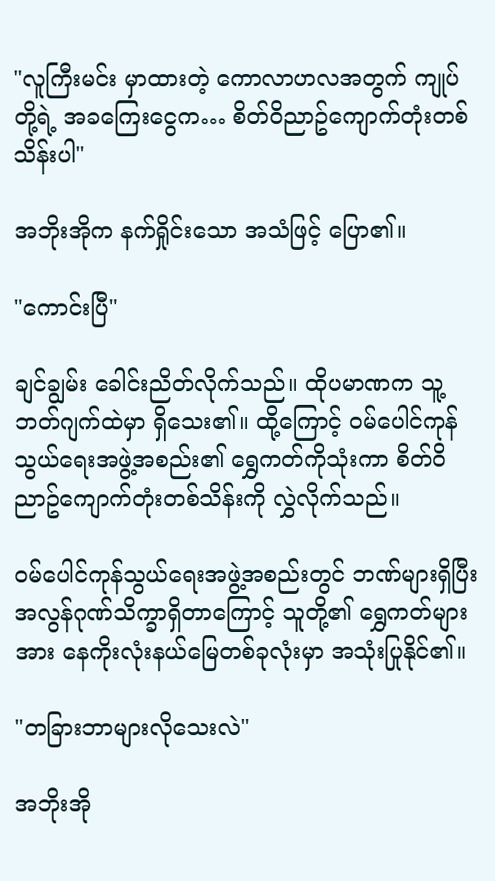"လူကြီးမင်း မှာထားတဲ့ ကောလာဟလအတွက် ကျုပ်တို့ရဲ့ အခကြေးငွေက… စိတ်ဝိညာဥ်ကျောက်တုံးတစ်သိန်းပါ"

အဘိုးအိုက နက်ရှိုင်းသော အသံဖြင့် ပြော၏။

"ကောင်းပြီ"

ချင်ချွမ်း ခေါင်းညိတ်လိုက်သည်။ ထိုပမာဏက သူ့ဘတ်ဂျက်ထဲမှာ ရှိသေး၏။ ထို့ကြောင့် ဝမ်ပေါင်ကုန်သွယ်ရေးအဖွဲ့အစည်း၏ ရွှေကတ်ကိုသုံးကာ စိတ်ဝိညာဥ်ကျောက်တုံးတစ်သိန်းကို လွှဲလိုက်သည်။

ဝမ်ပေါင်ကုန်သွယ်ရေးအဖွဲ့အစည်းတွင် ဘဏ်များရှိပြီး အလွန်ဂုဏ်သိက္ခာရှိတာကြောင့် သူတို့၏ ရွှေကတ်များအား နေကိုးလုံးနယ်မြေတစ်ခုလုံးမှာ အသုံးပြုနိုင်၏။

"တခြားဘာများလိုသေးလဲ"

အဘိုးအို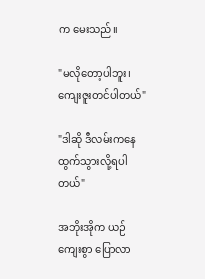က မေးသည်။

"မလိုတော့ပါဘူး၊ ကျေးဇူးတင်ပါတယ်"

"ဒါဆို ဒီလမ်းကနေ ထွက်သွားလို့ရပါတယ်"

အဘိုးအိုက ယဉ်ကျေးစွာ ပြောလာ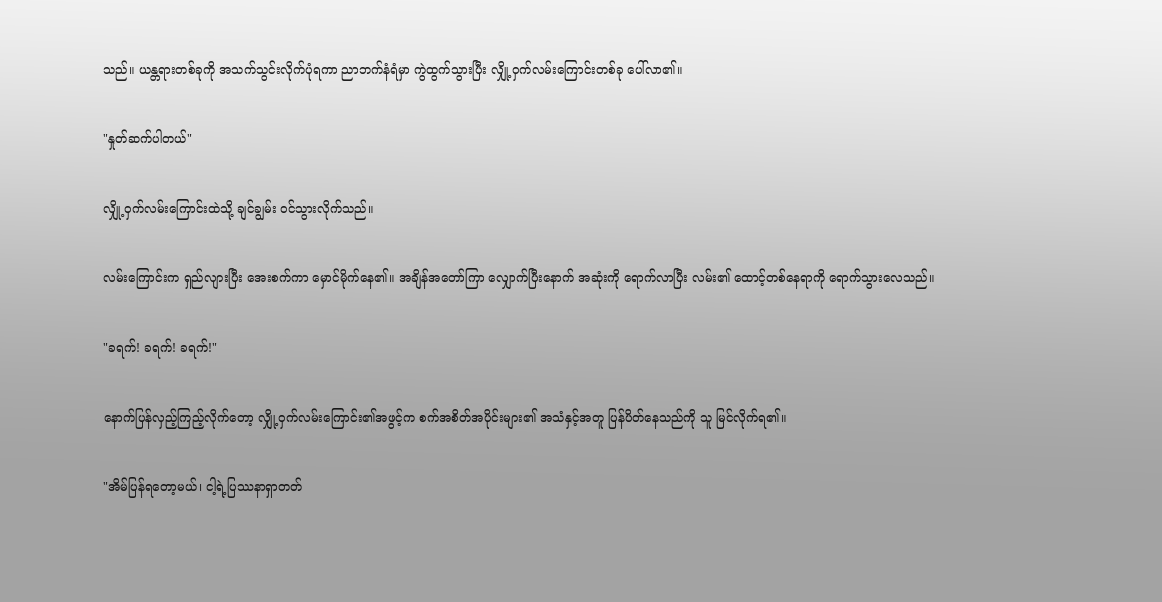သည်။ ယန္တရားတစ်ခုကို အသက်သွင်းလိုက်ပုံရကာ ညာဘက်နံရံမှာ ကွဲထွက်သွားပြီး လျှို့ဝှက်လမ်းကြောင်းတစ်ခု ပေါ်လာ၏။

"နှုတ်ဆက်ပါတယ်"

လျှို့ဝှက်လမ်းကြောင်းထဲသို့ ချင်ချွမ်း ဝင်သွားလိုက်သည်။

လမ်းကြောင်းက ရှည်လျားပြီး အေးစက်ကာ မှောင်မိုက်နေ၏။ အချိန်အတော်ကြာ လျှောက်ပြီးနောက် အဆုံးကို ရောက်လာပြီး လမ်း၏ ထောင့်တစ်နေရာကို ရောက်သွားလေသည်။

"ခရက်! ခရက်! ခရက်!"

နောက်ပြန်လှည့်ကြည့်လိုက်တော့ လျှို့ဝှက်လမ်းကြောင်း၏အဖွင့်က စက်အစိတ်အပိုင်းများ၏ အသံနှင့်အတူ ပြန်ပိတ်နေသည်ကို သူ မြင်လိုက်ရ၏။

"အိမ်ပြန်ရတော့မယ်၊ ငါ့ရဲ့ပြဿနာရှာတတ်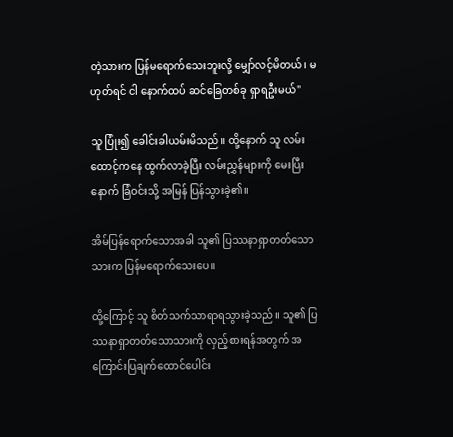တဲ့သားက ပြန်မရောက်သေးဘူးလို့ မျှော်လင့်မိတယ်၊ မဟုတ်ရင် ငါ နောက်ထပ် ဆင်ခြေတစ်ခု ရှာရဦးမယ်"

သူ ပြုံး၍ ခေါင်းခါယမ်းမိသည်။ ထို့နောက် သူ လမ်းထောင့်ကနေ ထွက်လာခဲ့ပြီး လမ်းညွှန်များကို မေးပြီးနောက် ခြံဝင်းသို့ အမြန် ပြန်သွားခဲ့၏။

အိမ်ပြန်ရောက်သောအခါ သူ၏ ပြဿနာရှာတတ်သောသားက ပြန်မရောက်သေးပေ။

ထို့ကြောင့် သူ စိတ်သက်သာရာရသွားခဲ့သည်။ သူ၏ ပြဿနာရှာတတ်သောသားကို လှည့်စားရန်အတွက် အကြောင်းပြချက်ထောင်ပေါင်း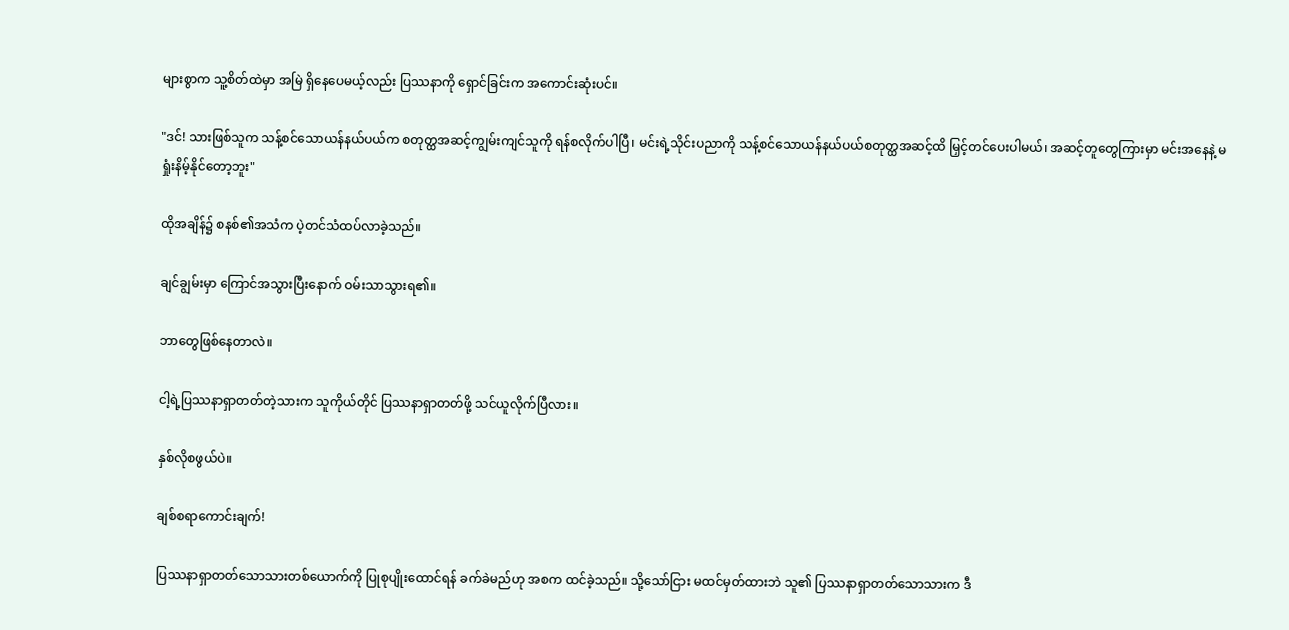များစွာက သူ့စိတ်ထဲမှာ အမြဲ ရှိနေပေမယ့်လည်း ပြဿနာကို ရှောင်ခြင်းက အကောင်းဆုံးပင်။

"ဒင်! သားဖြစ်သူက သန့်စင်သောယန်နယ်ပယ်က စတုတ္ထအဆင့်ကျွမ်းကျင်သူကို ရန်စလိုက်ပါပြီ၊ မင်းရဲ့သိုင်းပညာကို သန့်စင်သောယန်နယ်ပယ်စတုတ္ထအဆင့်ထိ မြှင့်တင်ပေးပါမယ်၊ အဆင့်တူတွေကြားမှာ မင်းအနေနဲ့ မရှုံးနိမ့်နိုင်တော့ဘူး"

ထိုအချိန်၌ စနစ်၏အသံက ပဲ့တင်သံထပ်လာခဲ့သည်။

ချင်ချွမ်းမှာ ကြောင်အသွားပြီးနောက် ဝမ်းသာသွားရ၏။

ဘာတွေဖြစ်နေတာလဲ။

ငါ့ရဲ့ပြဿနာရှာတတ်တဲ့သားက သူကိုယ်တိုင် ပြဿနာရှာတတ်ဖို့ သင်ယူလိုက်ပြီလား။

နှစ်လိုစဖွယ်ပဲ။

ချစ်စရာကောင်းချက်!

ပြဿနာရှာတတ်သောသားတစ်ယောက်ကို ပြုစုပျိုးထောင်ရန် ခက်ခဲမည်ဟု အစက ထင်ခဲ့သည်။ သို့သော်ငြား မထင်မှတ်ထားဘဲ သူ၏ ပြဿနာရှာတတ်သောသားက ဒီ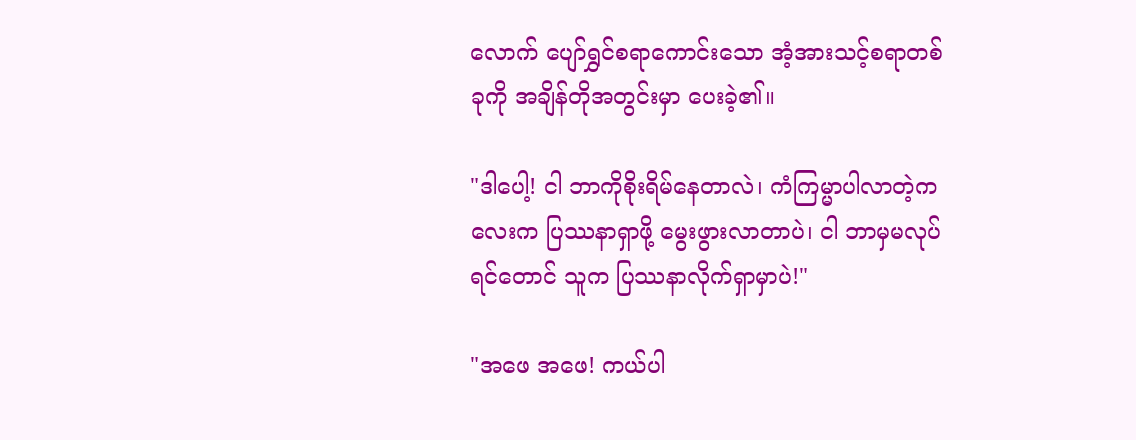လောက် ပျော်ရွှင်စရာကောင်းသော အံ့အားသင့်စရာတစ်ခုကို အချိန်တိုအတွင်းမှာ ပေးခဲ့၏။

"ဒါပေါ့! ငါ ဘာကိုစိုးရိမ်နေတာလဲ၊ ကံကြမ္မာပါလာတဲ့ကလေးက ပြဿနာရှာဖို့ မွေးဖွားလာတာပဲ၊ ငါ ဘာမှမလုပ်ရင်တောင် သူက ပြဿနာလိုက်ရှာမှာပဲ!"

"အဖေ အဖေ! ကယ်ပါ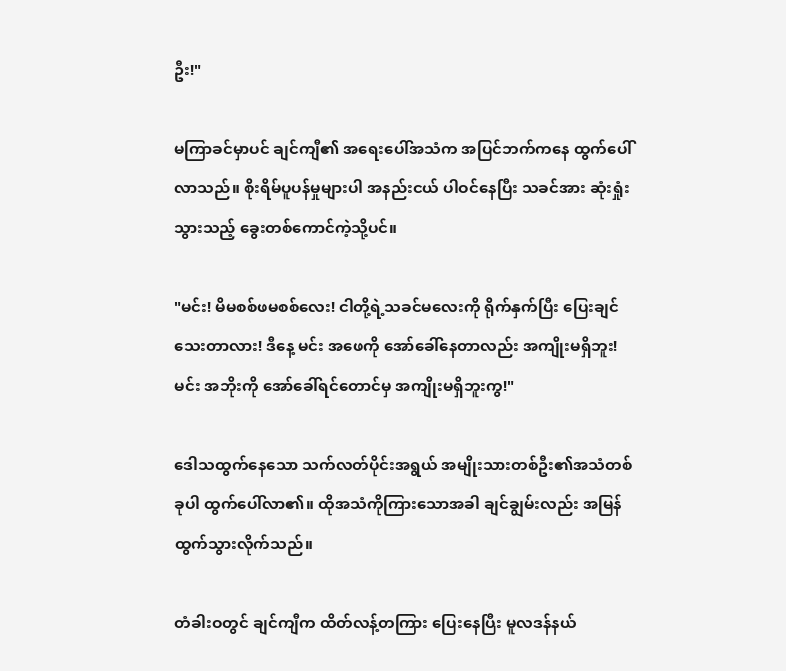ဦး!"

မကြာခင်မှာပင် ချင်ကျီ၏ အရေးပေါ်အသံက အပြင်ဘက်ကနေ ထွက်ပေါ်လာသည်။ စိုးရိမ်ပူပန်မှုများပါ အနည်းငယ် ပါဝင်နေပြီး သခင်အား ဆုံးရှုံးသွားသည့် ခွေးတစ်ကောင်ကဲ့သို့ပင်။

"မင်း! မိမစစ်ဖမစစ်လေး! ငါတို့ရဲ့သခင်မလေးကို ရိုက်နှက်ပြီး ပြေးချင်သေးတာလား! ဒီနေ့ မင်း အဖေကို အော်ခေါ်နေတာလည်း အကျိုးမရှိဘူး! မင်း အဘိုးကို အော်ခေါ်ရင်တောင်မှ အကျိုးမရှိဘူးကွ!"

ဒေါသထွက်နေသော သက်လတ်ပိုင်းအရွယ် အမျိုးသားတစ်ဦး၏အသံတစ်ခုပါ ထွက်ပေါ်လာ၏။ ထိုအသံကိုကြားသောအခါ ချင်ချွမ်းလည်း အမြန်ထွက်သွားလိုက်သည်။

တံခါးဝတွင် ချင်ကျီက ထိတ်လန့်တကြား ပြေးနေပြီး မူလဒန်နယ်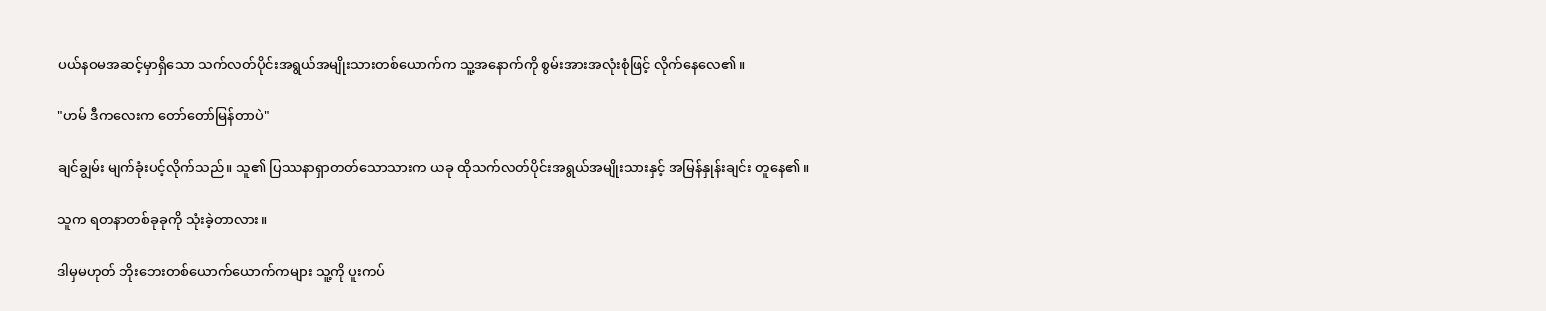ပယ်နဝမအဆင့်မှာရှိသော သက်လတ်ပိုင်းအရွယ်အမျိုးသားတစ်ယောက်က သူ့အနောက်ကို စွမ်းအားအလုံးစုံဖြင့် လိုက်နေလေ၏။

"ဟမ် ဒီကလေးက တော်တော်မြန်တာပဲ"

ချင်ချွမ်း မျက်ခုံးပင့်လိုက်သည်။ သူ၏ ပြဿနာရှာတတ်သောသားက ယခု ထိုသက်လတ်ပိုင်းအရွယ်အမျိုးသားနှင့် အမြန်နှုန်းချင်း တူနေ၏။

သူက ရတနာတစ်ခုခုကို သုံးခဲ့တာလား။

ဒါမှမဟုတ် ဘိုးဘေးတစ်ယောက်ယောက်ကများ သူ့ကို ပူးကပ်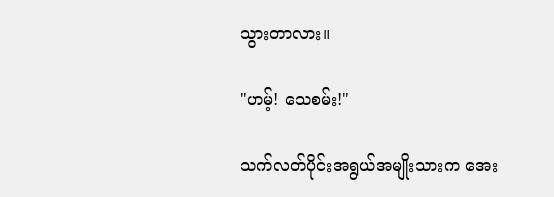သွားတာလား။

"ဟမ့်! သေစမ်း!"

သက်လတ်ပိုင်းအရွယ်အမျိုးသားက အေး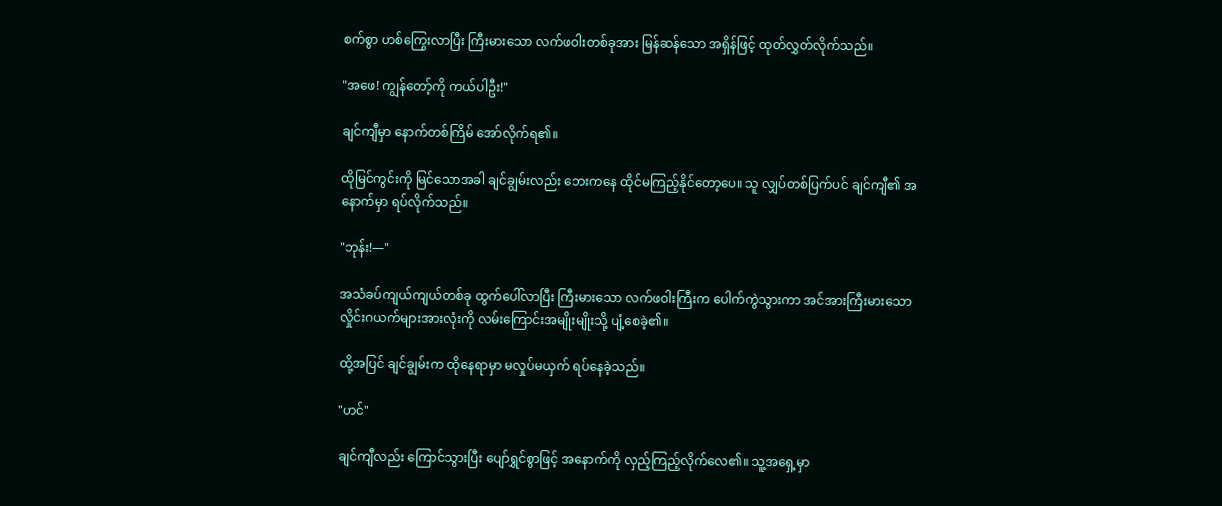စက်စွာ ဟစ်ကြွေးလာပြီး ကြီးမားသော လက်ဖဝါးတစ်ခုအား မြန်ဆန်သော အရှိန်ဖြင့် ထုတ်လွှတ်လိုက်သည်။

"အဖေ! ကျွန်တော့်ကို ကယ်ပါဦး!"

ချင်ကျီမှာ နောက်တစ်ကြိမ် အော်လိုက်ရ၏။

ထိုမြင်ကွင်းကို မြင်သောအခါ ချင်ချွမ်းလည်း ဘေးကနေ ထိုင်မကြည့်နိုင်တော့ပေ။ သူ လျှပ်တစ်ပြက်ပင် ချင်ကျီ၏ အနောက်မှာ ရပ်လိုက်သည်။

"ဘုန်း!—"

အသံခပ်ကျယ်ကျယ်တစ်ခု ထွက်ပေါ်လာပြီး ကြီးမားသော လက်ဖဝါးကြီးက ပေါက်ကွဲသွားကာ အင်အားကြီးမားသော လှိုင်းဂယက်များအားလုံးကို လမ်းကြောင်းအမျိုးမျိုးသို့ ပျံ့စေခဲ့၏။

ထို့အပြင် ချင်ချွမ်းက ထိုနေရာမှာ မလှုပ်မယှက် ရပ်နေခဲ့သည်။

"ဟင်"

ချင်ကျီလည်း ကြောင်သွားပြီး ပျော်ရွှင်စွာဖြင့် အနောက်ကို လှည့်ကြည့်လိုက်လေ၏။ သူ့အရှေ့မှာ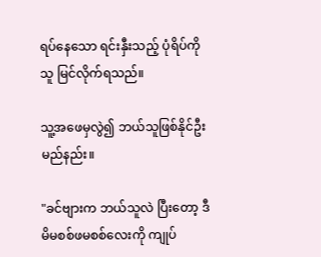ရပ်နေသော ရင်းနှီးသည့် ပုံရိပ်ကို သူ မြင်လိုက်ရသည်။

သူ့အဖေမှလွဲ၍ ဘယ်သူဖြစ်နိုင်ဦးမည်နည်း။

"ခင်ဗျားက ဘယ်သူလဲ ပြီးတော့ ဒီမိမစစ်ဖမစစ်လေးကို ကျုပ်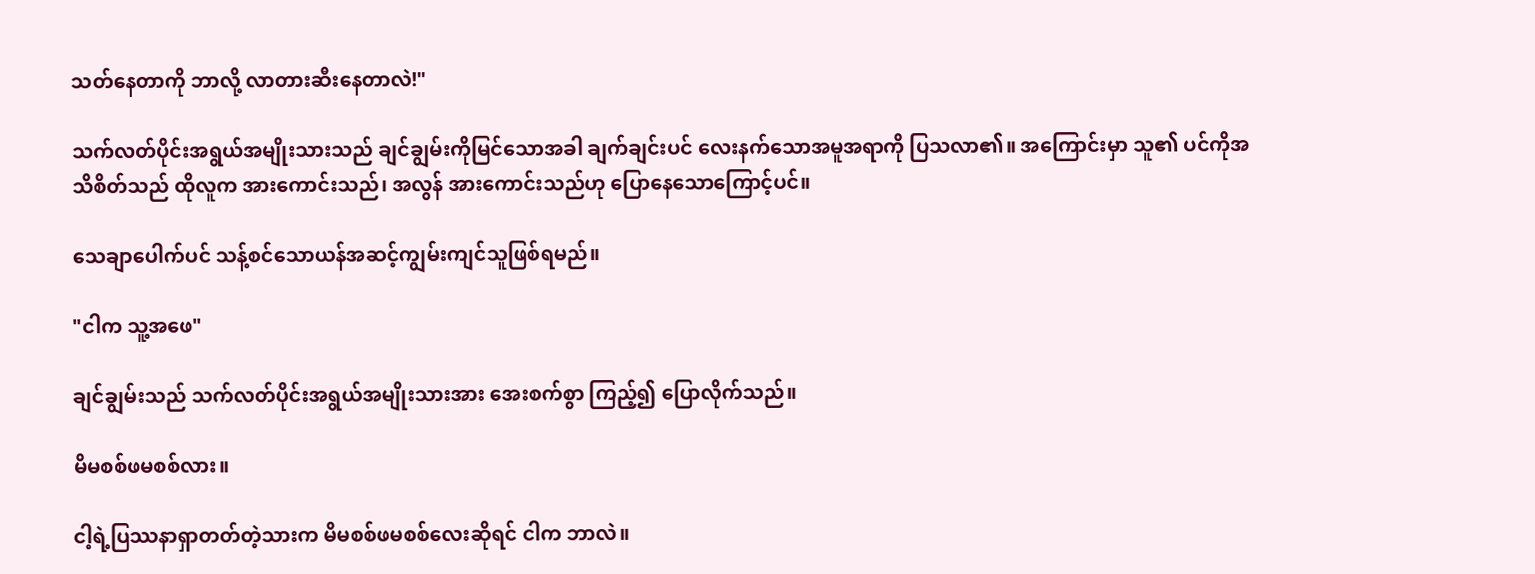သတ်နေတာကို ဘာလို့ လာတားဆီးနေတာလဲ!"

သက်လတ်ပိုင်းအရွယ်အမျိုးသားသည် ချင်ချွမ်းကိုမြင်သောအခါ ချက်ချင်းပင် လေးနက်သောအမူအရာကို ပြသလာ၏။ အကြောင်းမှာ သူ၏ ပင်ကိုအသိစိတ်သည် ထိုလူက အားကောင်းသည်၊ အလွန် အားကောင်းသည်ဟု ပြောနေသောကြောင့်ပင်။

သေချာပေါက်ပင် သန့်စင်သောယန်အဆင့်ကျွမ်းကျင်သူဖြစ်ရမည်။

"ငါက သူ့အဖေ"

ချင်ချွမ်းသည် သက်လတ်ပိုင်းအရွယ်အမျိုးသားအား အေးစက်စွာ ကြည့်၍ ပြောလိုက်သည်။

မိမစစ်ဖမစစ်လား။

ငါ့ရဲ့ပြဿနာရှာတတ်တဲ့သားက မိမစစ်ဖမစစ်လေးဆိုရင် ငါက ဘာလဲ။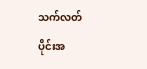သက်လတ်ပိုင်းအ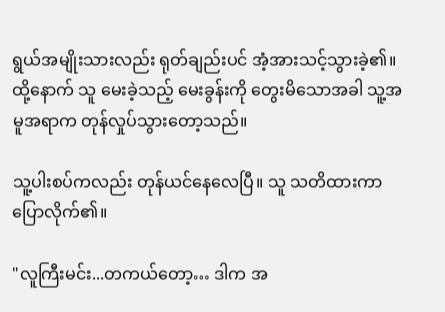ရွယ်အမျိုးသားလည်း ရုတ်ချည်းပင် အံ့အားသင့်သွားခဲ့၏။ ထို့နောက် သူ မေးခဲ့သည့် မေးခွန်းကို တွေးမိသောအခါ သူ့အမူအရာက တုန်လှုပ်သွားတော့သည်။

သူ့ပါးစပ်ကလည်း တုန်ယင်နေလေပြီ။ သူ သတိထားကာ ပြောလိုက်၏။

"လူကြီးမင်း...တကယ်တော့… ဒါက အ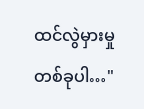ထင်လွဲမှားမှုတစ်ခုပါ…"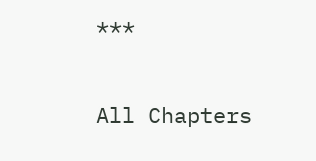***

All Chapters